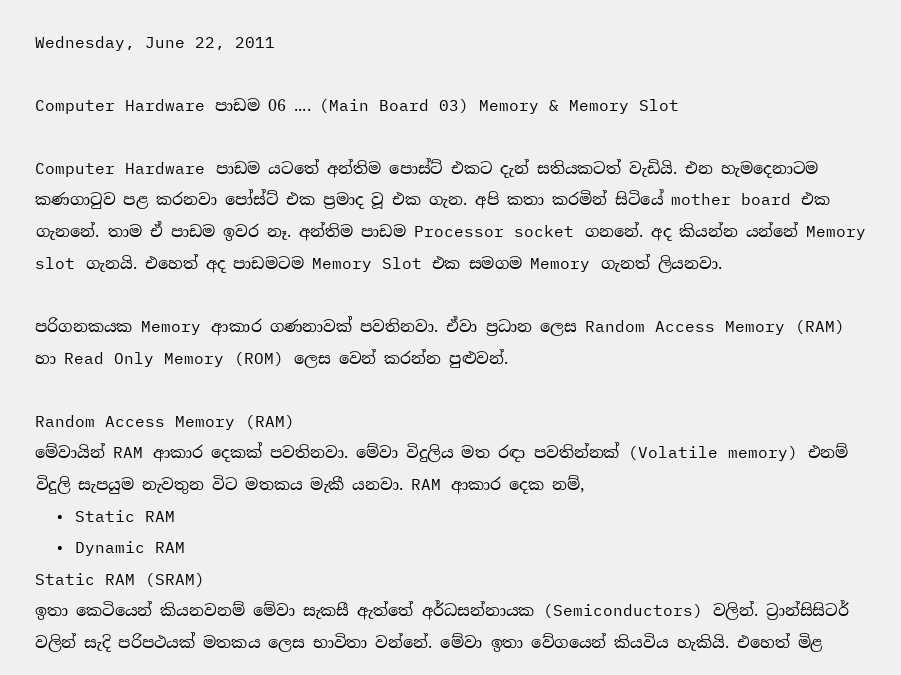Wednesday, June 22, 2011

Computer Hardware පාඩම 06 .... (Main Board 03) Memory & Memory Slot

Computer Hardware පාඩම යටතේ අන්තිම පොස්ට් එකට දැන් සතියකටත් වැඩියි. එන හැමදෙනාටම කණගාටුව පළ කරනවා පෝස්ට් එක ප්‍රමාද වූ එක ගැන. අපි කතා කරමින් සිටියේ mother board එක ගැනනේ. තාම ඒ පාඩම ඉවර නෑ. අන්තිම පාඩම Processor socket ගනනේ. අද කියන්න යන්නේ Memory slot ගැනයි. එහෙත් අද පාඩමටම Memory Slot එක සමගම Memory ගැනත් ලියනවා.

පරිගනකයක Memory ආකාර ගණනාවක් පවතිනවා. ඒවා ප්‍රධාන ලෙස Random Access Memory (RAM) හා Read Only Memory (ROM) ලෙස වෙන් කරන්න පුළුවන්.

Random Access Memory (RAM)
මේවායින් RAM ආකාර දෙකක් පවතිනවා. මේවා විදුලිය මත රඳා පවතින්නක් (Volatile memory) එනම් විදුලි සැපයුම නැවතුන විට මතකය මැකී යනවා. RAM ආකාර දෙක නම්,
  • Static RAM
  • Dynamic RAM
Static RAM (SRAM)
ඉතා කෙටියෙන් කියනවනම් මේවා සැකසී ඇත්තේ අර්ධසන්නායක (Semiconductors) වලින්. ට්‍රාන්සිසිටර් වලින් සැදි පරිපථයක් මතකය ලෙස භාවිතා වන්නේ. මේවා ඉතා වේගයෙන් කියවිය හැකියි. එහෙත් මිළ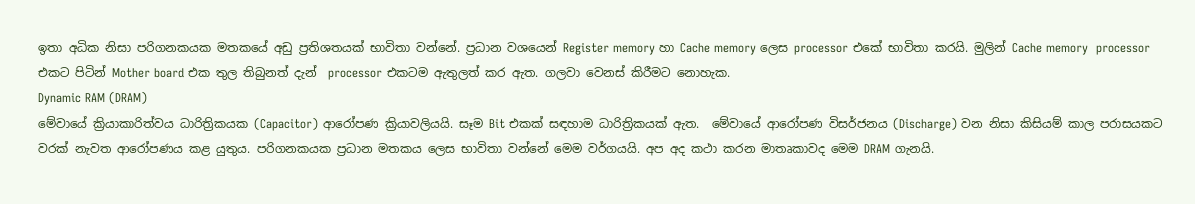ඉතා අධික නිසා පරිගනකයක මතකයේ අඩු ප්‍රතිශතයක් භාවිතා වන්නේ. ප්‍රධාන වශයෙන් Register memory හා Cache memory ලෙස processor එකේ භාවිතා කරයි. මුලින් Cache memory  processor එකට පිටින් Mother board එක තුල තිබුනත් දැන්  processor එකටම ඇතුලත් කර ඇත. ගලවා වෙනස් කිරීමට නොහැක.
Dynamic RAM (DRAM)
මේවායේ ක්‍රියාකාරිත්වය ධාරිත්‍රිකයක (Capacitor) ආරෝපණ ක්‍රියාවලියයි. සෑම Bit එකක් සඳහාම ධාරිත්‍රිකයක් ඇත.  මේවායේ ආරෝපණ විසර්ජනය (Discharge) වන නිසා කිසියම් කාල පරාසයකට වරක් නැවත ආරෝපණය කළ යුතුය. පරිගනකයක ප්‍රධාන මතකය ලෙස භාවිතා වන්නේ මෙම වර්ගයයි. අප අද කථා කරන මාතෘකාවද මෙම DRAM ගැනයි.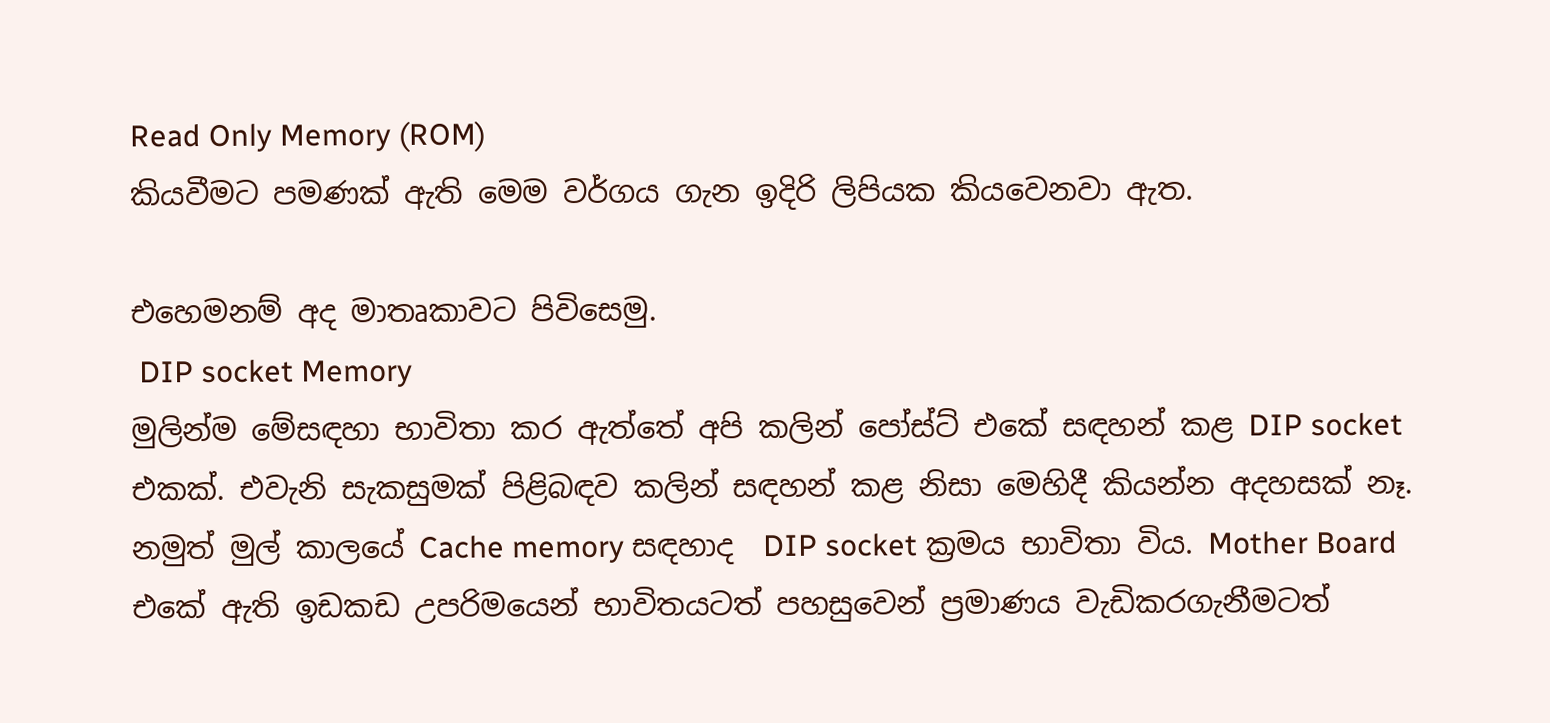Read Only Memory (ROM)
කියවීමට පමණක් ඇති මෙම වර්ගය ගැන ඉදිරි ලිපියක කියවෙනවා ඇත.

එහෙමනම් අද මාතෘකාවට පිවිසෙමු.
 DIP socket Memory
මුලින්ම මේසඳහා භාවිතා කර ඇත්තේ අපි කලින් පෝස්ට් එකේ සඳහන් කළ DIP socket එකක්. එවැනි සැකසුමක් පිළිබඳව කලින් සඳහන් කළ නිසා මෙහිදී කියන්න අදහසක් නෑ. නමුත් මුල් කාලයේ Cache memory සඳහාද  DIP socket ක්‍රමය භාවිතා විය. Mother Board එකේ ඇති ඉඩකඩ උපරිමයෙන් භාවිතයටත් පහසුවෙන් ප්‍රමාණය වැඩිකරගැනීමටත්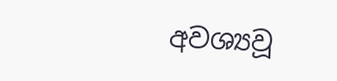අවශ්‍යවූ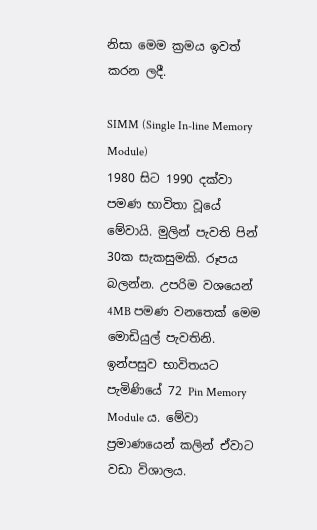නිසා මෙම ක්‍රමය ඉවත් කරන ලදී.

SIMM (Single In-line Memory Module)
1980 සිට 1990 දක්වා පමණ භාවිතා වූයේ මේවායි. මුලින් පැවති පින් 30ක සැකසුමකි. රූපය බලන්න. උපරිම වශයෙන් 4MB පමණ වනතෙක් මෙම මොඩියුල් පැවතිනි.
ඉන්පසුව භාවිතයට පැමිණියේ 72 Pin Memory Module ය. මේවා ප්‍රමාණයෙන් කලින් ඒවාට වඩා විශාලය.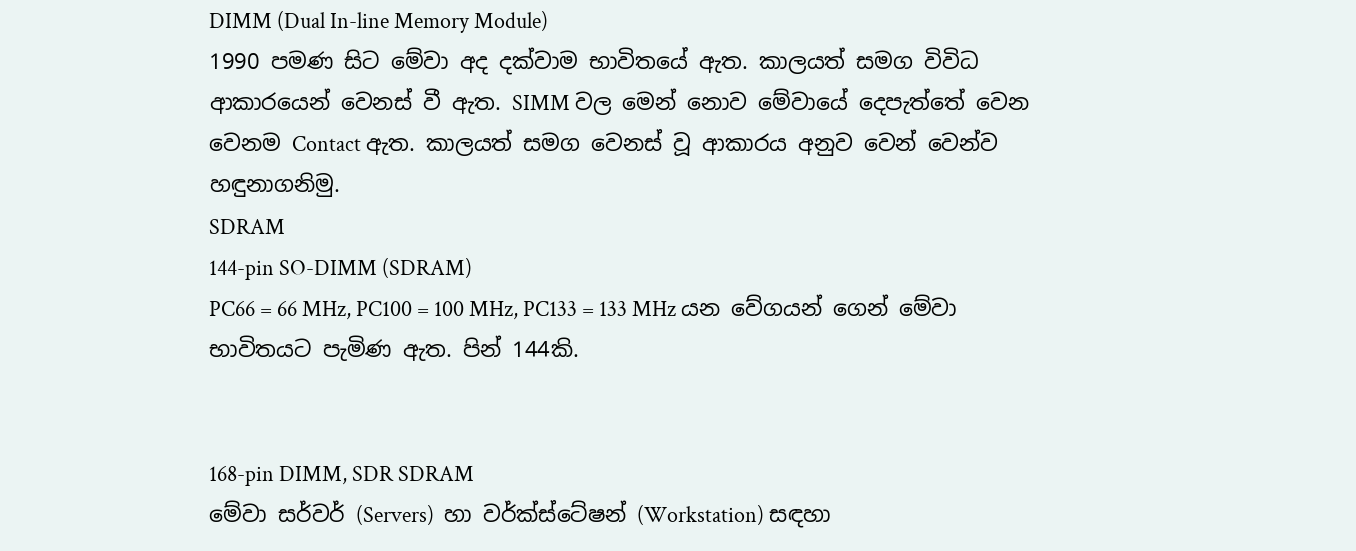DIMM (Dual In-line Memory Module)
1990 පමණ සිට මේවා අද දක්වාම භාවිතයේ ඇත. කාලයත් සමග විවිධ ආකාරයෙන් වෙනස් වී ඇත. SIMM වල මෙන් නොව මේවායේ දෙපැත්තේ වෙන වෙනම Contact ඇත. කාලයත් සමග වෙනස් වූ ආකාරය අනුව වෙන් වෙන්ව හඳුනාගනිමු.
SDRAM
144-pin SO-DIMM (SDRAM)
PC66 = 66 MHz, PC100 = 100 MHz, PC133 = 133 MHz යන වේගයන් ගෙන් මේවා භාවිතයට පැමිණ ඇත. පින් 144කි.


168-pin DIMM, SDR SDRAM
මේවා සර්වර් (Servers)  හා වර්ක්ස්ටේෂන් (Workstation) සඳහා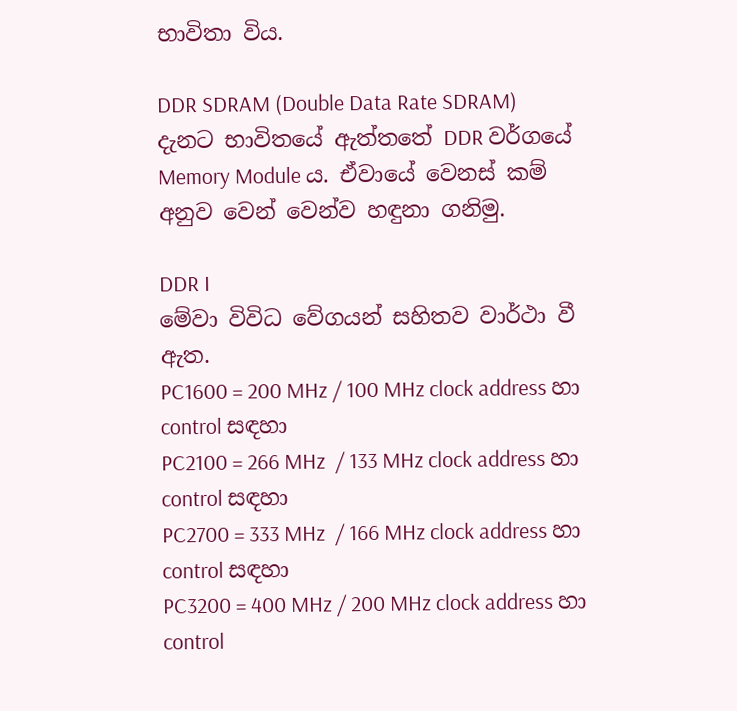භාවිතා විය.

DDR SDRAM (Double Data Rate SDRAM)
දැනට භාවිතයේ ඇත්තතේ DDR වර්ගයේ Memory Module ය. ඒවායේ වෙනස් කම් අනුව වෙන් වෙන්ව හඳුනා ගනිමු.

DDR I
මේවා විවිධ වේගයන් සහිතව වාර්ථා වී ඇත.
PC1600 = 200 MHz / 100 MHz clock address හා control සඳහා
PC2100 = 266 MHz  / 133 MHz clock address හා control සඳහා
PC2700 = 333 MHz  / 166 MHz clock address හා control සඳහා
PC3200 = 400 MHz / 200 MHz clock address හා control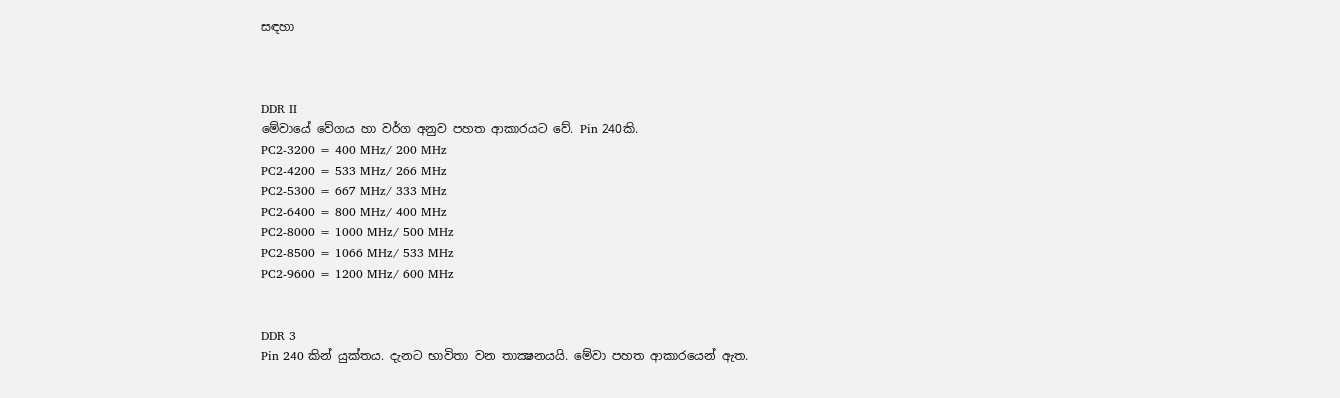සඳහා



DDR II
මේවායේ වේගය හා වර්ග අනුව පහත ආකාරයට වේ. Pin 240කි.
PC2-3200 = 400 MHz/ 200 MHz
PC2-4200 = 533 MHz/ 266 MHz
PC2-5300 = 667 MHz/ 333 MHz
PC2-6400 = 800 MHz/ 400 MHz
PC2-8000 = 1000 MHz/ 500 MHz
PC2-8500 = 1066 MHz/ 533 MHz
PC2-9600 = 1200 MHz/ 600 MHz


DDR 3
Pin 240 කින් යුක්තය. දැනට භාවිතා වන තාක්‍ෂනයයි. මේවා පහත ආකාරයෙන් ඇත.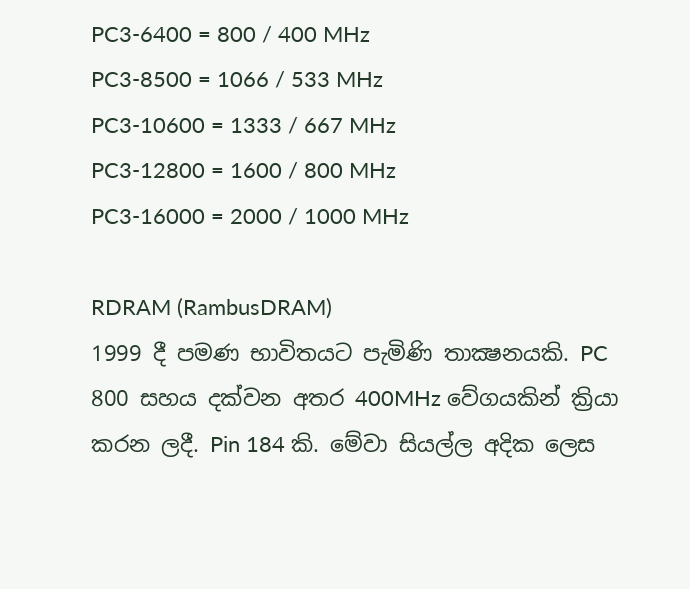PC3-6400 = 800 / 400 MHz
PC3-8500 = 1066 / 533 MHz
PC3-10600 = 1333 / 667 MHz
PC3-12800 = 1600 / 800 MHz
PC3-16000 = 2000 / 1000 MHz

RDRAM (RambusDRAM)
1999 දී පමණ භාවිතයට පැමිණි තාක්‍ෂනයකි. PC 800 සහය දක්වන අතර 400MHz වේගයකින් ක්‍රියා කරන ලදී. Pin 184 කි. මේවා සියල්ල අදික ලෙස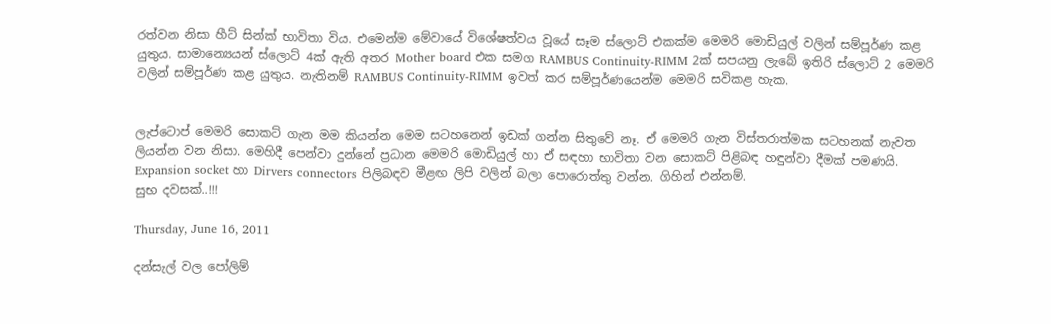රත්වන නිසා හීට් සින්ක් භාවිතා විය. එමෙන්ම මේවායේ විශේෂත්වය වූයේ සෑම ස්ලොට් එකක්ම මෙමරි මොඩියුල් වලින් සම්පූර්ණ කළ යුතුය. සාමාන්‍යෙයන් ස්ලොට් 4ක් ඇති අතර Mother board එක සමග RAMBUS Continuity-RIMM 2ක් සපයනු ලැබේ ඉතිරි ස්ලොට් 2 මෙමරි වලින් සම්පූර්ණ කළ යුතුය. නැතිනම් RAMBUS Continuity-RIMM ඉවත් කර සම්පූර්ණයෙන්ම මෙමරි සවිකළ හැක.


ලැප්ටොප් මෙමරි සොකට් ගැන මම කියන්න මෙම සටහනෙන් ඉඩක් ගන්න සිතුවේ නෑ. ඒ මෙමරි ගැන විස්තරාත්මක සටහනක් නැවත ලියන්න වන නිසා. මෙහිදී පෙන්වා දුන්නේ ප්‍රධාන මෙමරි මොඩියුල් හා ඒ සඳහා භාවිතා වන සොකට් පිළිබඳ හඳුන්වා දීමක් පමණයි. Expansion socket හා Dirvers connectors පිලිබඳව මීළඟ ලිපි වලින් බලා පොරොත්තු වන්න. ගිහින් එන්නම්.
සුභ දවසක්..!!!

Thursday, June 16, 2011

දන්සැල් වල පෝලිම්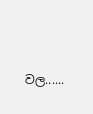වල......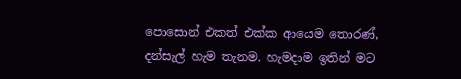පොසොන් එකත් එක්ක ආයෙම තොරණ්, දන්සැල් හැම තැනම. හැමදාම ඉතින් මට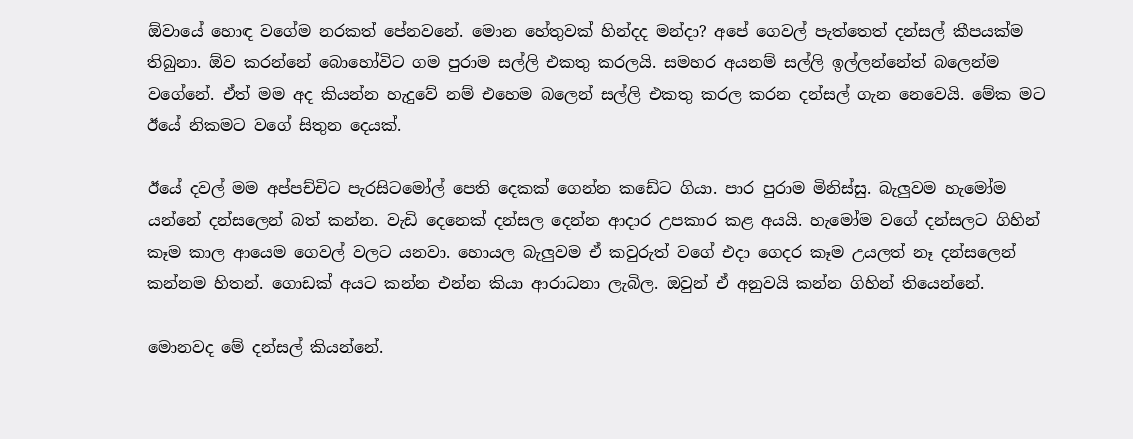ඕවායේ හොඳ වගේම නරකත් පේනවනේ. මොන හේතුවක් හින්දද මන්දා? අපේ ගෙවල් පැත්තෙත් දන්සල් කීපයක්ම තිබුනා. ඕව කරන්නේ බොහෝවිට ගම පුරාම සල්ලි එකතු කරලයි. සමහර අයනම් සල්ලි ඉල්ලන්නේත් බලෙන්ම වගේනේ. ඒත් මම අද කියන්න හැදුවේ නම් එහෙම බලෙන් සල්ලි එකතු කරල කරන දන්සල් ගැන නෙවෙයි. මේක මට ඊයේ නිකමට වගේ සිතුන දෙයක්.

ඊයේ දවල් මම අප්පච්චිට පැරසිටමෝල් පෙති දෙකක් ගෙන්න කඩේට ගියා. පාර පුරාම මිනිස්සු. බැලුවම හැමෝම යන්නේ දන්සලෙන් බත් කන්න. වැඩි දෙනෙක් දන්සල දෙන්න ආදාර උපකාර කළ අයයි. හැමෝම වගේ දන්සලට ගිහින් කෑම කාල ආයෙම ගෙවල් වලට යනවා. හොයල බැලුවම ඒ කවුරුත් වගේ එදා ගෙදර කෑම උයලත් නෑ දන්සලෙන් කන්නම හිතන්. ගොඩක් අයට කන්න එන්න කියා ආරාධනා ලැබිල. ඔවුන් ඒ අනුවයි කන්න ගිහින් තියෙන්නේ.

මොනවද මේ දන්සල් කියන්නේ.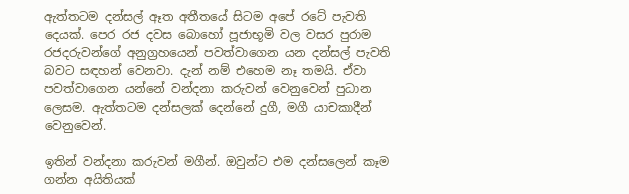ඇත්තටම දන්සල් ඈත අතීතයේ සිටම අපේ රටේ පැවති දෙයක්. පෙර රජ දවස බොහෝ පූජාභූමි වල වසර පුරාම රජදරුවන්ගේ අනුග්‍රහයෙන් පවත්වාගෙන යන දන්සල් පැවති බවට සඳහන් වෙනවා. දැන් නම් එහෙම නෑ තමයි. ඒවා පවත්වාගෙන යන්නේ වන්දනා කරුවන් වෙනුවෙන් පුධාන ලෙසම. ඇත්තටම දන්සලක් දෙන්නේ දුගී, මගී යාචකාදීන් වෙනුවෙන්.

ඉතින් වන්දනා කරුවන් මගීන්. ඔවුන්ට එම දන්සලෙන් කෑම ගන්න අයිතියක්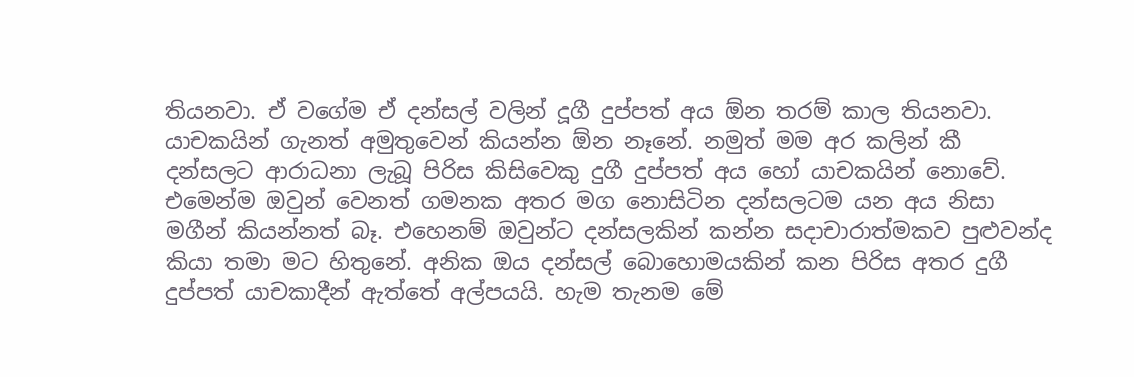තියනවා. ඒ වගේම ඒ දන්සල් වලින් දූගී දුප්පත් අය ඕන තරම් කාල තියනවා. යාචකයින් ගැනත් අමුතුවෙන් කියන්න ඕන නෑනේ. නමුත් මම අර කලින් කී දන්සලට ආරාධනා ලැබූ පිරිස කිසිවෙකු දුගී දුප්පත් අය හෝ යාචකයින් නොවේ. එමෙන්ම ඔවුන් වෙනත් ගමනක අතර මග නොසිටින දන්සලටම යන අය නිසා මගීන් කියන්නත් බෑ. එහෙනම් ඔවුන්ට දන්සලකින් කන්න සදාචාරාත්මකව පුළුවන්ද කියා තමා මට හිතුනේ. අනික ඔය දන්සල් බොහොමයකින් කන පිරිස අතර දුගී දුප්පත් යාචකාදීන් ඇත්තේ අල්පයයි. හැම තැනම මේ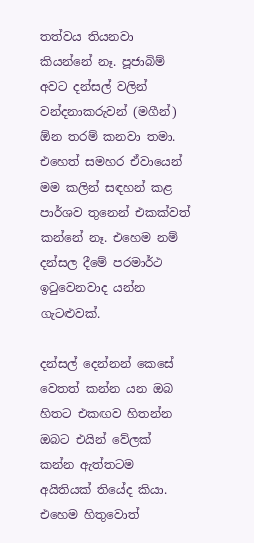තත්වය තියනවා කියන්නේ නෑ. පූජාබිම් අවට දන්සල් වලින් වන්දනාකරුවන් (මගීන්) ඕන තරම් කනවා තමා. එහෙත් සමහර ඒවායෙන් මම කලින් සඳහන් කළ පාර්ශව තුනෙන් එකක්වත් කන්නේ නෑ. එහෙම නම් දන්සල දීමේ පරමාර්ථ ඉටුවෙනවාද යන්න ගැටළුවක්.

දන්සල් දෙන්නන් කෙසේ වෙතත් කන්න යන ඔබ හිතට එකඟව හිතන්න ඔබට එයින් වේලක් කන්න ඇත්තටම අයිතියක් තියේද කියා. එහෙම හිතුවොත්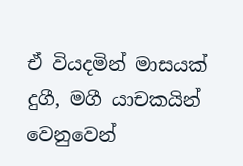ඒ වියදමින් මාසයක් දුගී, මගී යාචකයින් වෙනුවෙන්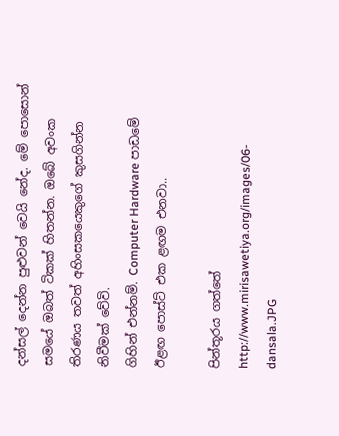දන්සල් දෙන්න පුළුවන් වෙයි නේද. මේ පොසොන් සමයේ ඔබත් ටිකක් හිතන්න. ඔබේ අවංක තිරණය තවත් අහිංසකයෙකුගේ කුසගින්න නිවීමක් වේවි.
ගිහින් එන්නම්. Computer Hardware පාඩමේ ඊළඟ පොස්ට් එක ළඟම එනවා..

පින්තූරය ගත්තේ http://www.mirisawetiya.org/images/06-dansala.JPG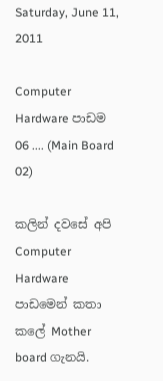Saturday, June 11, 2011

Computer Hardware පාඩම 06 .... (Main Board 02)

කලින් දවසේ අපි Computer Hardware පාඩමෙන් කතා කලේ Mother board ගැනයි.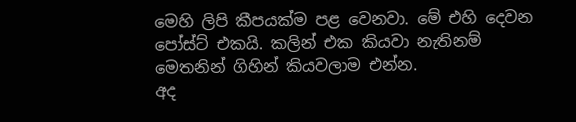මෙහි ලිපි කීපයක්ම පළ වෙනවා. මේ එහි දෙවන පෝස්ට් එකයි. කලින් එක කියවා නැතිනම් මෙතනින් ගිහින් කියවලාම එන්න.
අද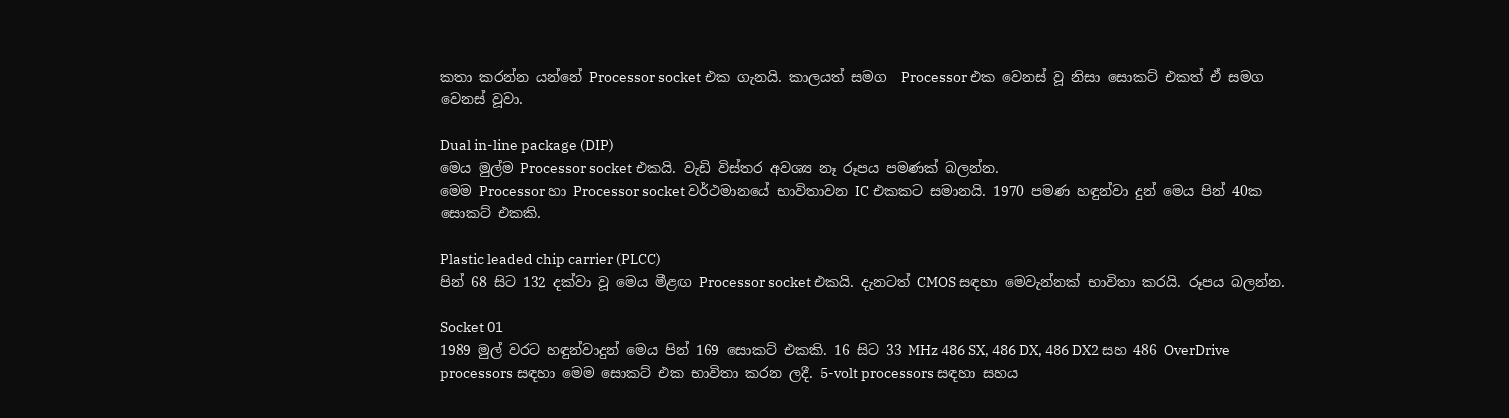කතා කරන්න යන්නේ Processor socket එක ගැනයි. කාලයත් සමග  Processor එක වෙනස් වූ නිසා සොකට් එකත් ඒ සමග වෙනස් වූවා.

Dual in-line package (DIP)
මෙය මුල්ම Processor socket එකයි. වැඩි විස්තර අවශ්‍ය නෑ රූපය පමණක් බලන්න.
මෙම Processor හා Processor socket වර්ථමානයේ භාවිතාවන IC එකකට සමානයි. 1970 පමණ හඳුන්වා දුන් මෙය පින් 40ක සොකට් එකකි.

Plastic leaded chip carrier (PLCC)
පින් 68 සිට 132 දක්වා වූ මෙය මීළඟ Processor socket එකයි. දැනටත් CMOS සඳහා මෙවැන්නක් භාවිතා කරයි. රූපය බලන්න.

Socket 01
1989 මුල් වරට හඳුන්වාදුන් මෙය පින් 169 සොකට් එකකි. 16 සිට 33 MHz 486 SX, 486 DX, 486 DX2 සහ 486 OverDrive processors සඳහා මෙම සොකට් එක භාවිතා කරන ලදී. 5-volt processors සඳහා සහය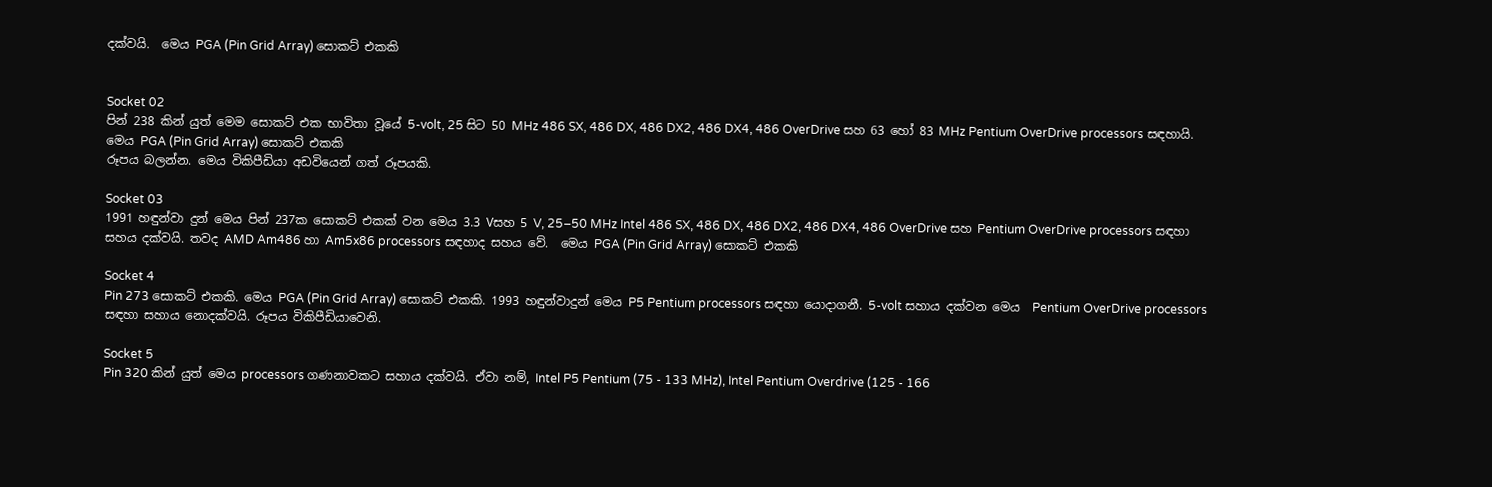දක්වයි.  මෙය PGA (Pin Grid Array) සොකට් එකකි


Socket 02
පින් 238 කින් යුත් මෙම සොකට් එක භාවිතා වූයේ 5-volt, 25 සිට 50 MHz 486 SX, 486 DX, 486 DX2, 486 DX4, 486 OverDrive සහ 63 හෝ 83 MHz Pentium OverDrive processors සඳහායි.  මෙය PGA (Pin Grid Array) සොකට් එකකි
රූපය බලන්න. මෙය විකිපීඩියා අඩවියෙන් ගත් රූපයකි.

Socket 03
1991 හඳුන්වා දුන් මෙය පින් 237ක සොකට් එකක් වන මෙය 3.3 Vසහ 5 V, 25–50 MHz Intel 486 SX, 486 DX, 486 DX2, 486 DX4, 486 OverDrive සහ Pentium OverDrive processors සඳහා සහය දක්වයි. තවද AMD Am486 හා Am5x86 processors සඳහාද සහය වේ.  මෙය PGA (Pin Grid Array) සොකට් එකකි

Socket 4
Pin 273 සොකට් එකකි. මෙය PGA (Pin Grid Array) සොකට් එකකි. 1993 හඳුන්වාදුන් මෙය P5 Pentium processors සඳහා යොදාගනී. 5-volt සහාය දක්වන මෙය  Pentium OverDrive processors සඳහා සහාය නොදක්වයි. රූපය විකිපීඩියාවෙනි.

Socket 5
Pin 320 කින් යුත් මෙය processors ගණනාවකට සහාය දක්වයි. ඒවා නම්, Intel P5 Pentium (75 - 133 MHz), Intel Pentium Overdrive (125 - 166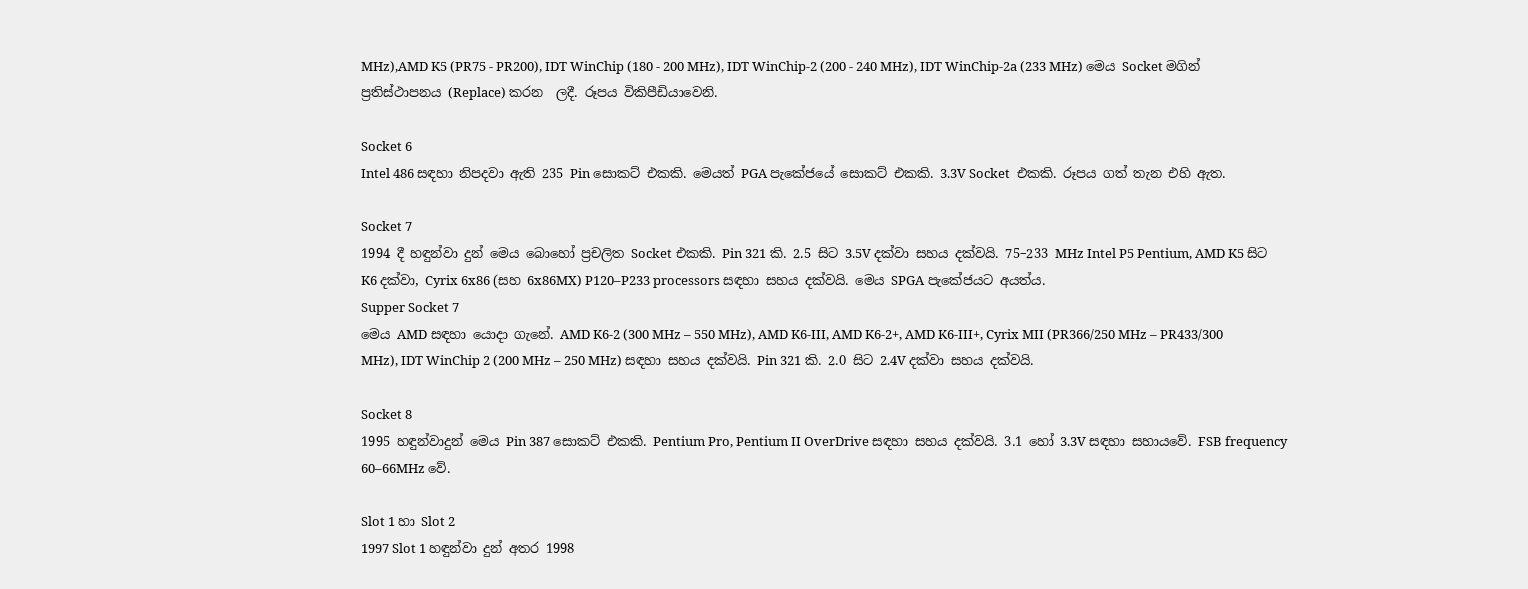MHz),AMD K5 (PR75 - PR200), IDT WinChip (180 - 200 MHz), IDT WinChip-2 (200 - 240 MHz), IDT WinChip-2a (233 MHz) මෙය Socket මගින් ප්‍රතිස්ථාපනය (Replace) කරන  ලදී. රූපය විකිපීඩියාවෙනි.

Socket 6
Intel 486 සඳහා නිපදවා ඇති 235 Pin සොකට් එකකි. මෙයත් PGA පැකේජයේ සොකට් එකකි. 3.3V Socket  එකකි. රූපය ගත් තැන එහි ඇත.

Socket 7
1994 දී හඳුන්වා දුන් මෙය බොහෝ ප්‍රචලිත Socket එකකි. Pin 321 කි. 2.5 සිට 3.5V දක්වා සහය දක්වයි. 75–233 MHz Intel P5 Pentium, AMD K5 සිට K6 දක්වා, Cyrix 6x86 (සහ 6x86MX) P120–P233 processors සඳහා සහය දක්වයි. මෙය SPGA පැකේජයට අයත්ය.
Supper Socket 7
මෙය AMD සඳහා යොදා ගැනේ. AMD K6-2 (300 MHz – 550 MHz), AMD K6-III, AMD K6-2+, AMD K6-III+, Cyrix MII (PR366/250 MHz – PR433/300 MHz), IDT WinChip 2 (200 MHz – 250 MHz) සඳහා සහය දක්වයි. Pin 321 කි. 2.0 සිට 2.4V දක්වා සහය දක්වයි.

Socket 8
1995 හඳුන්වාදුන් මෙය Pin 387 සොකට් එකකි. Pentium Pro, Pentium II OverDrive සඳහා සහය දක්වයි. 3.1 හෝ 3.3V සඳහා සහායවේ. FSB frequency 60–66MHz වේ.

Slot 1 හා Slot 2
1997 Slot 1 හඳුන්වා දුන් අතර 1998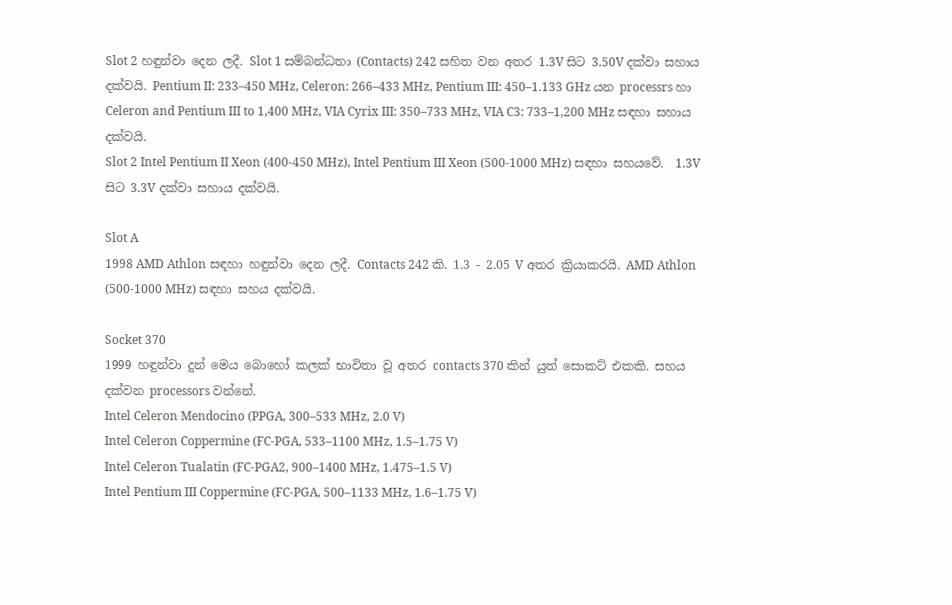Slot 2 හඳුන්වා දෙන ලදී. Slot 1 සම්බන්ධතා (Contacts) 242 සහිත වන අතර 1.3V සිට 3.50V දක්වා සහාය දක්වයි. Pentium II: 233–450 MHz, Celeron: 266–433 MHz, Pentium III: 450–1.133 GHz යන processrs හා Celeron and Pentium III to 1,400 MHz, VIA Cyrix III: 350–733 MHz, VIA C3: 733–1,200 MHz සඳහා සහාය දක්වයි.
Slot 2 Intel Pentium II Xeon (400-450 MHz), Intel Pentium III Xeon (500-1000 MHz) සඳහා සහයවේ.  1.3V සිට 3.3V දක්වා සහාය දක්වයි.

Slot A
1998 AMD Athlon සඳහා හඳුන්වා දෙන ලදී. Contacts 242 කි. 1.3 - 2.05 V අතර ක්‍රියාකරයි. AMD Athlon (500-1000 MHz) සඳහා සහය දක්වයි.

Socket 370
1999 හඳුන්වා දුන් මෙය බොහෝ කලක් භාවිතා වූ අතර contacts 370 කින් යුත් සොකට් එකකි. සහය දක්වන processors වන්නේ.
Intel Celeron Mendocino (PPGA, 300–533 MHz, 2.0 V)
Intel Celeron Coppermine (FC-PGA, 533–1100 MHz, 1.5–1.75 V)
Intel Celeron Tualatin (FC-PGA2, 900–1400 MHz, 1.475–1.5 V)
Intel Pentium III Coppermine (FC-PGA, 500–1133 MHz, 1.6–1.75 V)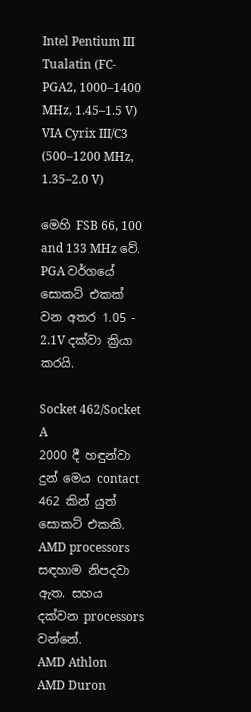Intel Pentium III Tualatin (FC-PGA2, 1000–1400 MHz, 1.45–1.5 V)
VIA Cyrix III/C3 (500–1200 MHz, 1.35–2.0 V)

මෙහි FSB 66, 100 and 133 MHz වේ. PGA වර්ගයේ සොකට් එකක් වන අතර 1.05 - 2.1V දක්වා ක්‍රියා කරයි.

Socket 462/Socket A
2000 දී හඳුන්වා දුන් මෙය contact 462 කින් යුත් සොකට් එකකි. AMD processors සඳහාම නිපදවා ඇත. සහය දක්වන processors වන්නේ.
AMD Athlon
AMD Duron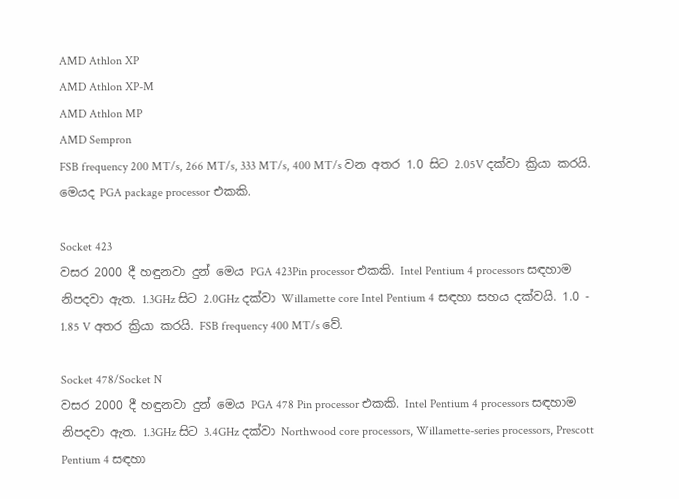AMD Athlon XP
AMD Athlon XP-M
AMD Athlon MP
AMD Sempron
FSB frequency 200 MT/s, 266 MT/s, 333 MT/s, 400 MT/s වන අතර 1.0 සිට 2.05V දක්වා ක්‍රියා කරයි. මෙයද PGA package processor එකකි.

Socket 423
වසර 2000 දී හඳුනවා දුන් මෙය PGA 423Pin processor එකකි. Intel Pentium 4 processors සඳහාම නිපදවා ඇත. 1.3GHz සිට 2.0GHz දක්වා Willamette core Intel Pentium 4 සඳහා සහය දක්වයි. 1.0 - 1.85 V අතර ක්‍රියා කරයි. FSB frequency 400 MT/s වේ.

Socket 478/Socket N
වසර 2000 දී හඳුනවා දුන් මෙය PGA 478 Pin processor එකකි. Intel Pentium 4 processors සඳහාම නිපදවා ඇත. 1.3GHz සිට 3.4GHz දක්වා Northwood core processors, Willamette-series processors, Prescott Pentium 4 සඳහා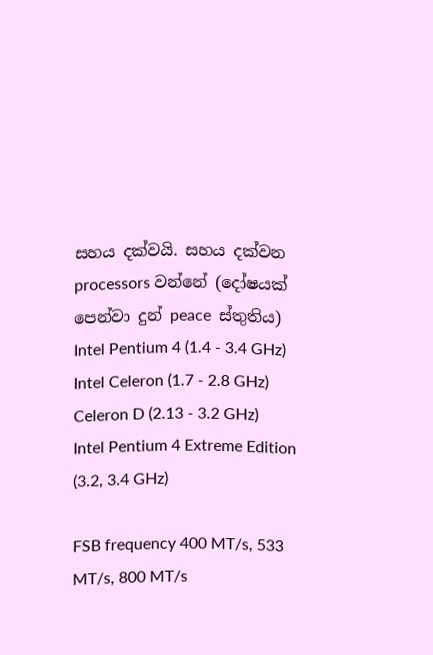සහය දක්වයි. සහය දක්වන processors වන්නේ (දෝෂයක් පෙන්වා දුන් peace  ස්තුතිය)
Intel Pentium 4 (1.4 - 3.4 GHz)
Intel Celeron (1.7 - 2.8 GHz)
Celeron D (2.13 - 3.2 GHz)
Intel Pentium 4 Extreme Edition (3.2, 3.4 GHz)

FSB frequency 400 MT/s, 533 MT/s, 800 MT/s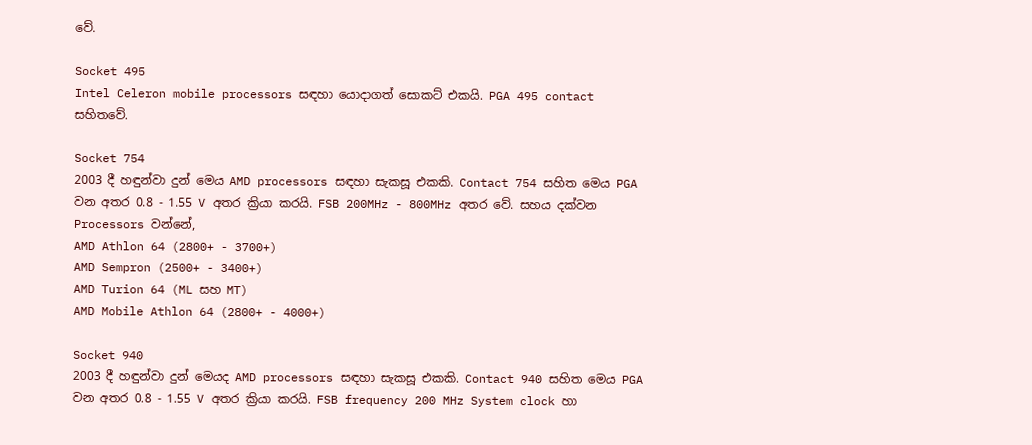වේ.

Socket 495
Intel Celeron mobile processors සඳහා යොදාගත් සොකට් එකයි. PGA 495 contact සහිතවේ.

Socket 754
2003 දී හඳුන්වා දුන් මෙය AMD processors සඳහා සැකසූ එකකි. Contact 754 සහිත මෙය PGA වන අතර 0.8 - 1.55 V අතර ක්‍රියා කරයි. FSB 200MHz - 800MHz අතර වේ. සහය දක්වන Processors වන්නේ,
AMD Athlon 64 (2800+ - 3700+)
AMD Sempron (2500+ - 3400+)
AMD Turion 64 (ML සහ MT)
AMD Mobile Athlon 64 (2800+ - 4000+)

Socket 940
2003 දී හඳුන්වා දුන් මෙයද AMD processors සඳහා සැකසූ එකකි. Contact 940 සහිත මෙය PGA වන අතර 0.8 - 1.55 V අතර ක්‍රියා කරයි. FSB frequency 200 MHz System clock හා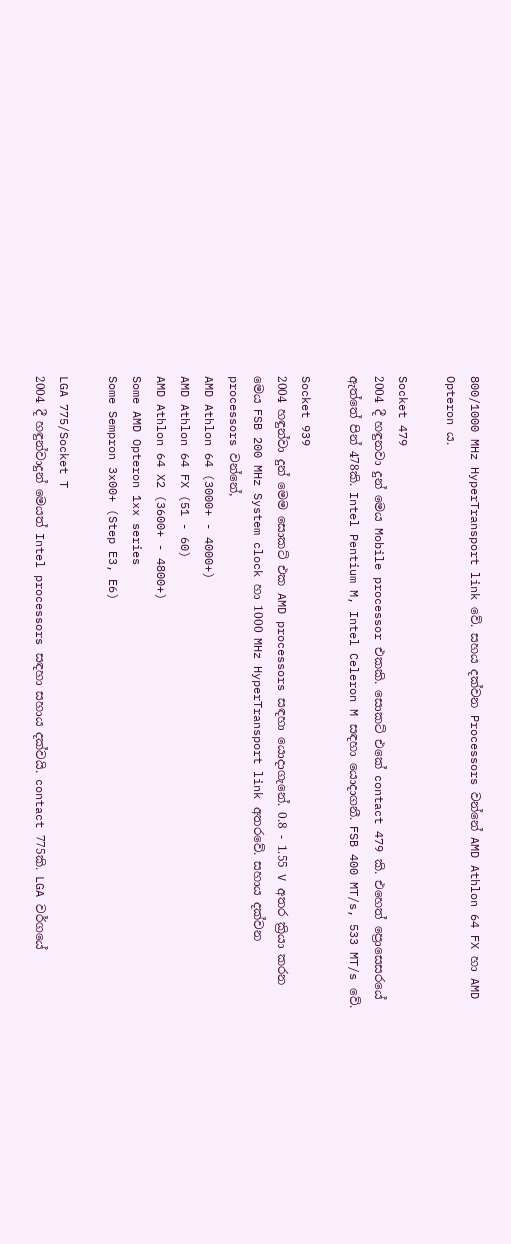800/1000 MHz HyperTransport link වේ. සහය දක්වන Processors වන්නේ AMD Athlon 64 FX හා AMD Opteron ය.

Socket 479
2004 දී හඳුනවා දුන් මෙය Mobile processor එකකි. සොකට් එකේ contact 479 කි. එහෙත් ප්‍රොසෙසරයේ ඇත්තේ පින් 478කි. Intel Pentium M, Intel Celeron M සඳහා යොදාගනී. FSB 400 MT/s, 533 MT/s වේ.

Socket 939
2004 හඳුන්වා දුන් මෙම සොකට් එක AMD processors සඳහා යොදාගැනේ. 0.8 - 1.55 V අතර ක්‍රියා කරන මෙය FSB 200 MHz System clock හා 1000 MHz HyperTransport link අතරවේ. සහාය දක්වන processors වන්නේ,
AMD Athlon 64 (3000+ - 4000+)
AMD Athlon 64 FX (51 - 60)
AMD Athlon 64 X2 (3600+ - 4800+)
Some AMD Opteron 1xx series
Some Sempron 3x00+ (Step E3, E6)

LGA 775/Socket T
2004 දී හඳුන්වාදුන් මෙයත් Intel processors සඳහා සහාය දක්වයි. contact 775කි. LGA වර්ගයේ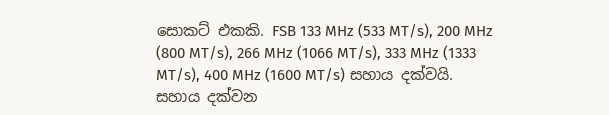සොකට් එකකි. FSB 133 MHz (533 MT/s), 200 MHz (800 MT/s), 266 MHz (1066 MT/s), 333 MHz (1333 MT/s), 400 MHz (1600 MT/s) සහාය දක්වයි. සහාය දක්වන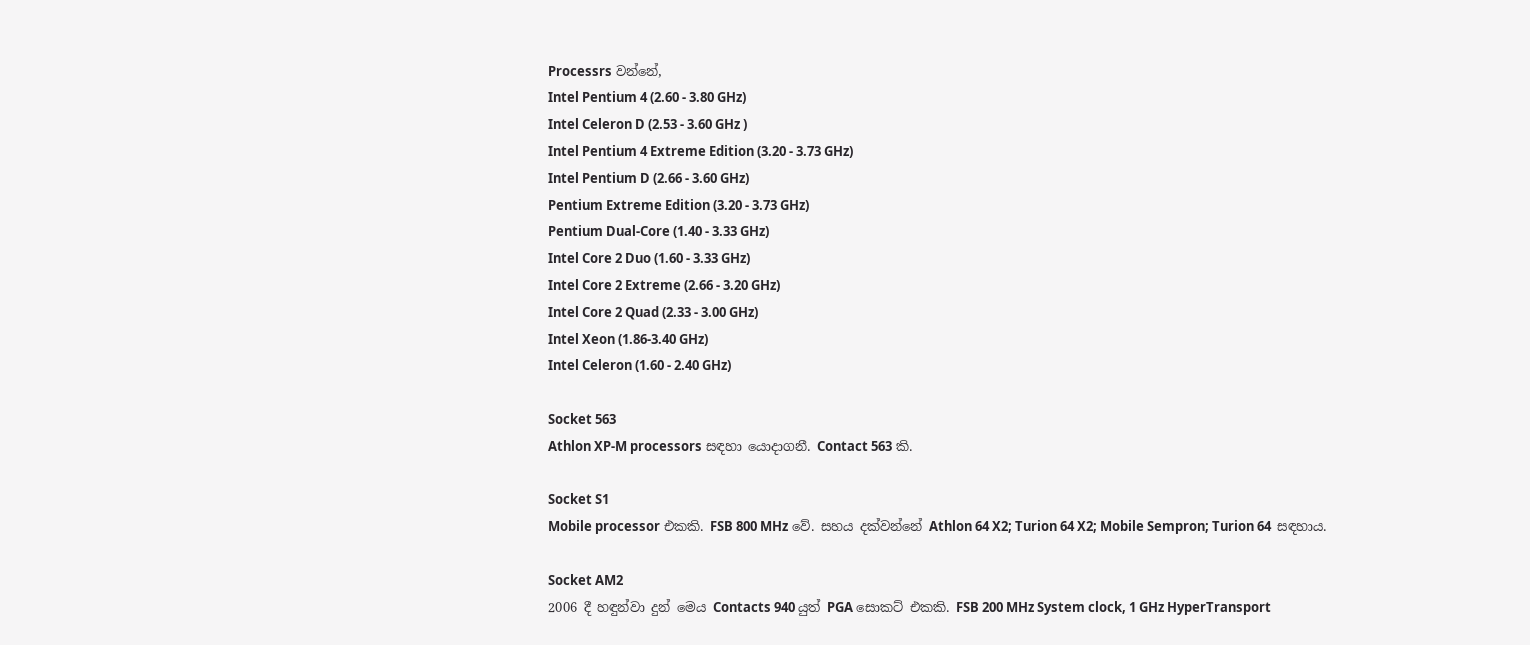Processrs වන්නේ,
Intel Pentium 4 (2.60 - 3.80 GHz)
Intel Celeron D (2.53 - 3.60 GHz )
Intel Pentium 4 Extreme Edition (3.20 - 3.73 GHz)
Intel Pentium D (2.66 - 3.60 GHz)
Pentium Extreme Edition (3.20 - 3.73 GHz)
Pentium Dual-Core (1.40 - 3.33 GHz)
Intel Core 2 Duo (1.60 - 3.33 GHz)
Intel Core 2 Extreme (2.66 - 3.20 GHz)
Intel Core 2 Quad (2.33 - 3.00 GHz)
Intel Xeon (1.86-3.40 GHz)
Intel Celeron (1.60 - 2.40 GHz)

Socket 563
Athlon XP-M processors සඳහා යොදාගනී. Contact 563 කි.

Socket S1
Mobile processor එකකි. FSB 800 MHz වේ. සහය දක්වන්නේ Athlon 64 X2; Turion 64 X2; Mobile Sempron; Turion 64  සඳහාය.

Socket AM2
2006 දී හඳුන්වා දුන් මෙය Contacts 940 යුත් PGA සොකට් එකකි. FSB 200 MHz System clock, 1 GHz HyperTransport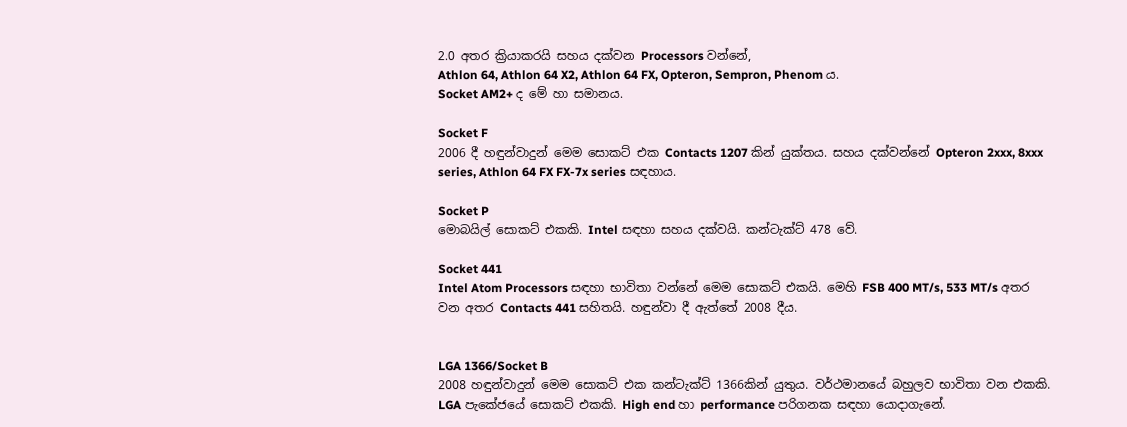2.0 අතර ක්‍රියාකරයි සහය දක්වන Processors වන්නේ,
Athlon 64, Athlon 64 X2, Athlon 64 FX, Opteron, Sempron, Phenom ය.
Socket AM2+ ද මේ හා සමානය.

Socket F
2006 දී හඳුන්වාදුන් මෙම සොකට් එක Contacts 1207 කින් යුක්තය. සහය දක්වන්නේ Opteron 2xxx, 8xxx series, Athlon 64 FX FX-7x series සඳහාය.

Socket P
මොබයිල් සොකට් එකකි. Intel සඳහා සහය දක්වයි. කන්ටැක්ට් 478 වේ.

Socket 441
Intel Atom Processors සඳහා භාවිතා වන්නේ මෙම සොකට් එකයි. මෙහි FSB 400 MT/s, 533 MT/s අතර වන අතර Contacts 441 සහිතයි. හඳුන්වා දී ඇත්තේ 2008 දීය.


LGA 1366/Socket B
2008 හඳුන්වාදුන් මෙම සොකට් එක කන්ටැක්ට් 1366කින් යුතුය. වර්ථමානයේ බහුලව භාවිතා වන එකකි. LGA පැකේජයේ සොකට් එකකි. High end හා performance පරිගනක සඳහා යොදාගැනේ.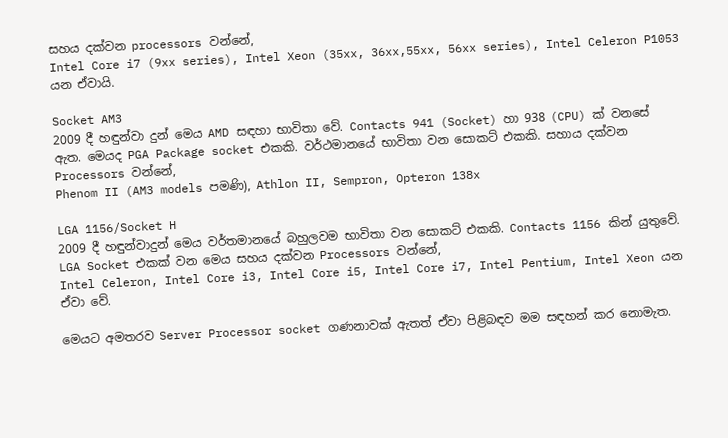සහය දක්වන processors වන්නේ,
Intel Core i7 (9xx series), Intel Xeon (35xx, 36xx,55xx, 56xx series), Intel Celeron P1053 යන ඒවායි.

Socket AM3
2009 දී හඳුන්වා දුන් මෙය AMD සඳහා භාවිතා වේ. Contacts 941 (Socket) හා 938 (CPU) ක් වනසේ ඇත. මෙයද PGA Package socket එකකි. වර්ථමානයේ භාවිතා වන සොකට් එකකි. සහාය දක්වන Processors වන්නේ,
Phenom II (AM3 models පමණි), Athlon II, Sempron, Opteron 138x

LGA 1156/Socket H
2009 දී හඳුන්වාදුන් මෙය වර්තමානයේ බහුලවම භාවිතා වන සොකට් එකකි. Contacts 1156 කින් යුතුවේ. LGA Socket එකක් වන මෙය සහය දක්වන Processors වන්නේ,
Intel Celeron, Intel Core i3, Intel Core i5, Intel Core i7, Intel Pentium, Intel Xeon යන ඒවා වේ.

මෙයට අමතරව Server Processor socket ගණනාවක් ඇතත් ඒවා පිළිබඳව මම සඳහන් කර නොමැත.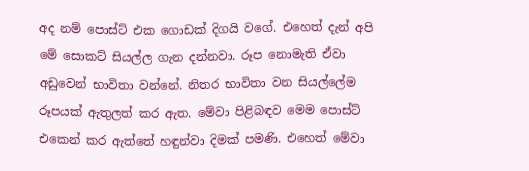අද නම් පොස්ට් එක ගොඩක් දිගයි වගේ. එහෙත් දැන් අපි මේ සොකට් සියල්ල ගැන දන්නවා. රූප නොමැති ඒවා අඩුවෙන් භාවිතා වන්නේ. නිතර භාවිතා වන සියල්ලේම රූපයක් ඇතුලත් කර ඇත. මේවා පිළිබඳව මෙම පොස්ට් එකෙන් කර ඇත්තේ හඳුන්වා දිමක් පමණි. එහෙත් මේවා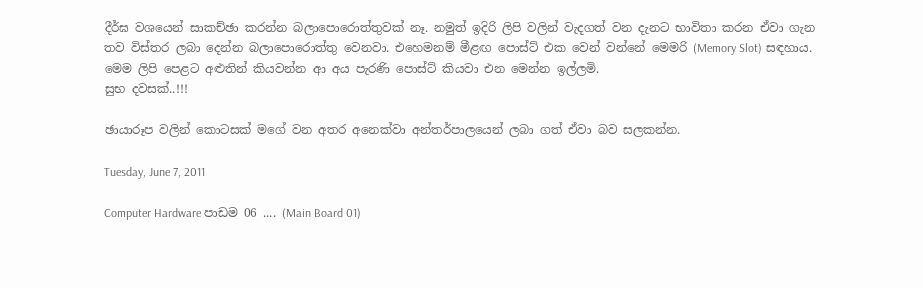දීර්ඝ වශයෙන් සාකච්ඡා කරන්න බලාපොරොත්තුවක් නෑ. නමුත් ඉදිරි ලිපි වලින් වැදගත් වන දැනට භාවිතා කරන ඒවා ගැන තව විස්තර ලබා දෙන්න බලාපොරොත්තු වෙනවා. එහෙමනම් මීළඟ පොස්ට් එක වෙන් වන්නේ මෙමරි (Memory Slot) සඳහාය. මෙම ලිපි පෙළට අළුතින් කියවන්න ආ අය පැරණි පොස්ට් කියවා එන මෙන්න ඉල්ලමි.
සුභ දවසක්..!!!

ඡායාරූප වලින් කොටසක් මගේ වන අතර අනෙක්වා අන්තර්පාලයෙන් ලබා ගත් ඒවා බව සලකන්න.

Tuesday, June 7, 2011

Computer Hardware පාඩම 06 .... (Main Board 01)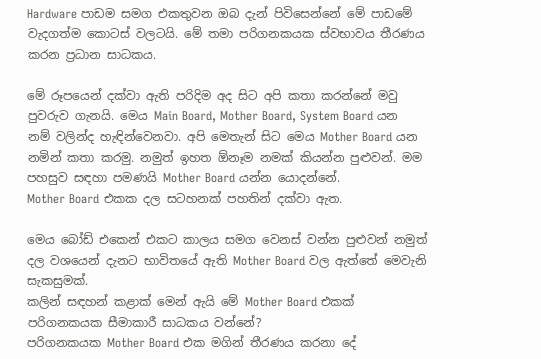Hardware පාඩම සමග එකතුවන ඔබ දැන් පිවිසෙන්නේ මේ පාඩමේ වැදගත්ම කොටස් වලටයි. මේ තමා පරිගනකයක ස්වභාවය තීරණය කරන ප්‍රධාන සාධකය.

මේ රූපයෙන් දක්වා ඇති පරිදිම අද සිට අපි කතා කරන්නේ මවු පුවරුව ගැනයි. මෙය Main Board, Mother Board, System Board යන නම් වලින්ද හැඳින්වෙනවා. අපි මෙතැන් සිට මෙය Mother Board යන නමින් කතා කරමු. නමුත් ඉහත ඕනෑම නමක් කියන්න පුළුවන්. මම පහසුව සඳහා පමණයි Mother Board යන්න යොදන්නේ.
Mother Board එකක දල සටහනක් පහතින් දක්වා ඇත.

මෙය බෝඩ් එකෙන් එකට කාලය සමග වෙනස් වන්න පුළුවන් නමුත් දල වශයෙන් දැනට භාවිතයේ ඇති Mother Board වල ඇත්තේ මෙවැනි සැකසුමක්.
කලින් සඳහන් කළාක් මෙන් ඇයි මේ Mother Board එකක් පරිගනකයක සීමාකාරී සාධකය වන්නේ?
පරිගනකයක Mother Board එක මගින් තීරණය කරනා දේ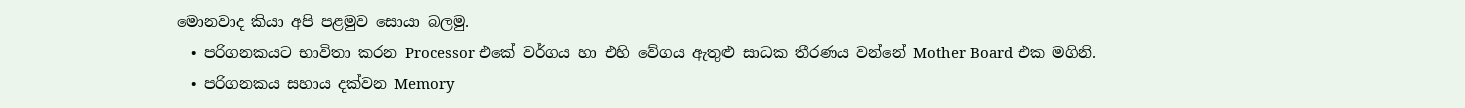මොනවාද කියා අපි පළමුව සොයා බලමු.
  • පරිගනකයට භාවිතා කරන Processor එකේ වර්ගය හා එහි වේගය ඇතුළු සාධක තීරණය වන්නේ Mother Board එක මගිනි.
  • පරිගනකය සහාය දක්වන Memory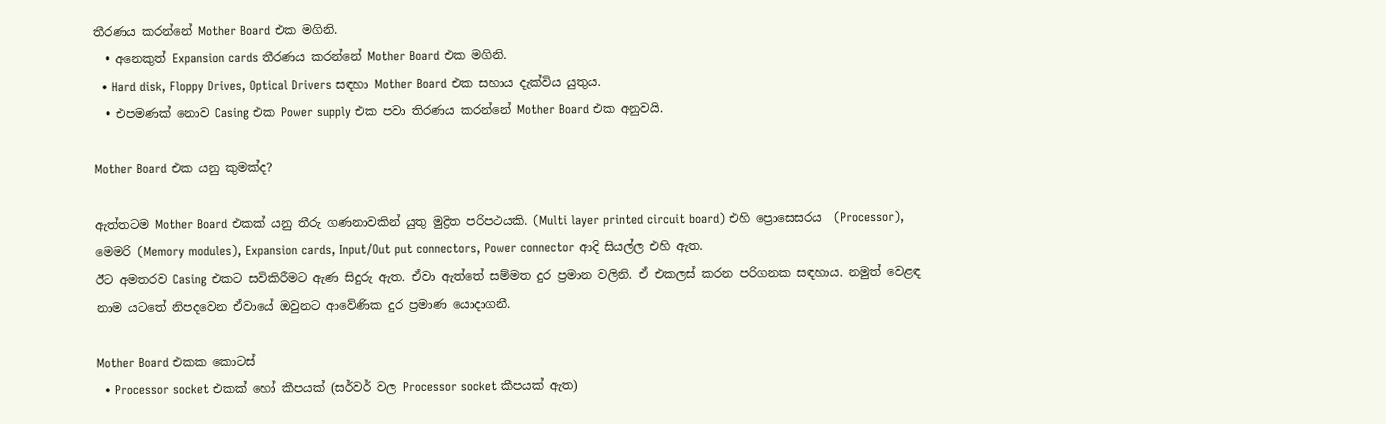තීරණය කරන්නේ Mother Board එක මගිනි.
  • අනෙකුත් Expansion cards තීරණය කරන්නේ Mother Board එක මගිනි.
  • Hard disk, Floppy Drives, Optical Drivers සඳහා Mother Board එක සහාය දැක්විය යුතුය.
  • එපමණක් නොව Casing එක Power supply එක පවා තිරණය කරන්නේ Mother Board එක අනුවයි.

Mother Board එක යනු කුමක්ද?

ඇත්තටම Mother Board එකක් යනු තීරු ගණනාවකින් යුතු මුද්‍රිත පරිපථයකි. (Multi layer printed circuit board) එහි ප්‍රොසෙසරය  (Processor), මෙමරි (Memory modules), Expansion cards, Input/Out put connectors, Power connector ආදි සියල්ල එහි ඇත.
ඊට අමතරව Casing එකට සවිකිරීමට ඇණ සිදුරු ඇත. ඒවා ඇත්තේ සම්මත දුර ප්‍රමාන වලිනි. ඒ එකලස් කරන පරිගනක සඳහාය. නමුත් වෙළඳ නාම යටතේ නිපදවෙන ඒවායේ ඔවුනට ආවේණික දුර ප්‍රමාණ යොදාගනී.

Mother Board එකක කොටස්
  • Processor socket එකක් හෝ කීපයක් (සර්වර් වල Processor socket කීපයක් ඇත)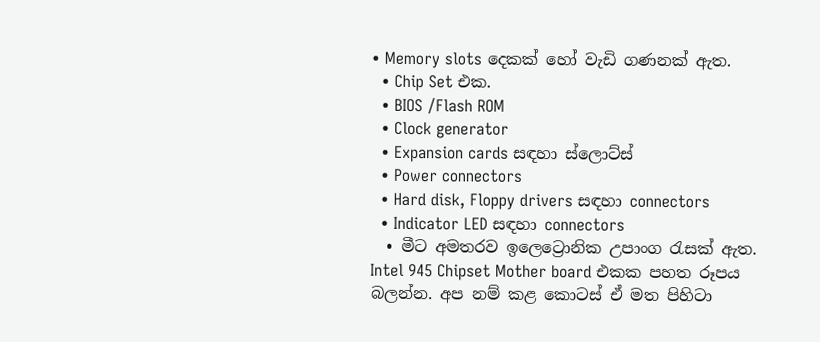• Memory slots දෙකක් හෝ වැඩි ගණනක් ඇත.
  • Chip Set එක.
  • BIOS /Flash ROM
  • Clock generator
  • Expansion cards සඳහා ස්ලොට්ස්
  • Power connectors
  • Hard disk, Floppy drivers සඳහා connectors
  • Indicator LED සඳහා connectors
  • මීට අමතරව ඉලෙට්‍රොනික උපාංග රැසක් ඇත.
Intel 945 Chipset Mother board එකක පහත රූපය බලන්න. අප නම් කළ කොටස් ඒ මත පිහිටා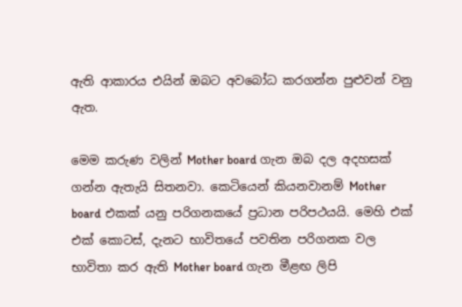ඇති ආකාරය එයින් ඔබට අවබෝධ කරගන්න පුළුවන් වනු ඇත.

මෙම කරුණ වලින් Mother board ගැන ඔබ දල අදහසක් ගන්න ඇතැයි සිතනවා. කෙටියෙන් කියනවානම් Mother board එකක් යනු පරිගනකයේ ප්‍රධාන පරිපථයයි. මෙහි එක් එක් කොටස්, දැනට භාවිතයේ පවතින පරිගනක වල භාවිතා කර ඇති Mother board ගැන මීළඟ ලිපි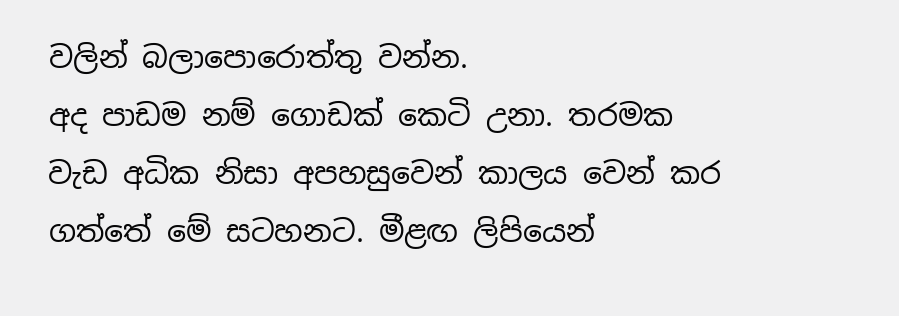වලින් බලාපොරොත්තු වන්න.
අද පාඩම නම් ගොඩක් කෙටි උනා. තරමක වැඩ අධික නිසා අපහසුවෙන් කාලය වෙන් කර ගත්තේ මේ සටහනට. මීළඟ ලිපියෙන්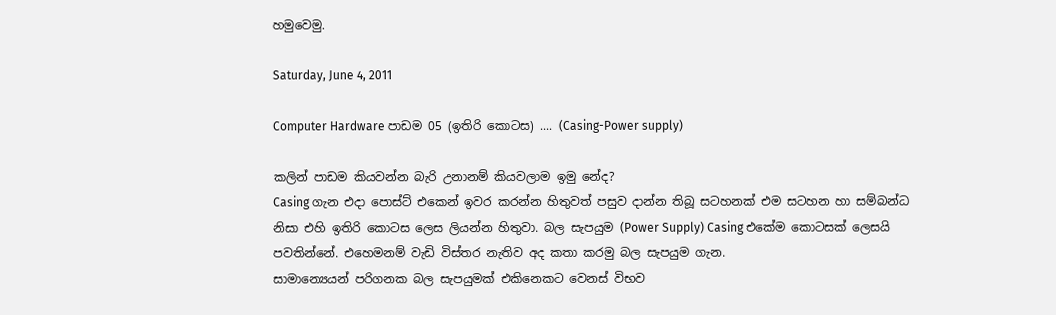හමුවෙමු.

Saturday, June 4, 2011

Computer Hardware පාඩම 05 (ඉතිරි කොටස) .... (Casing-Power supply)

කලින් පාඩම කියවන්න බැරි උනානම් කියවලාම ඉමු නේද?
Casing ගැන එදා පොස්ට් එකෙන් ඉවර කරන්න හිතුවත් පසුව දාන්න තිබූ සටහනක් එම සටහන හා සම්බන්ධ නිසා එහි ඉතිරි කොටස ලෙස ලියන්න හිතුවා. බල සැපයුම (Power Supply) Casing එකේම කොටසක් ලෙසයි පවතින්නේ. එහෙමනම් වැඩි විස්තර නැතිව අද කතා කරමු බල සැපයුම ගැන.
සාමාන්‍යෙයන් පරිගනක බල සැපයුමක් එකිනෙකට වෙනස් විභව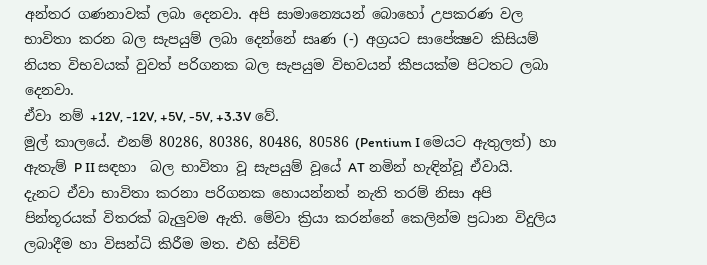අන්තර ගණනාවක් ලබා දෙනවා. අපි සාමාන්‍යෙයන් බොහෝ උපකරණ වල භාවිතා කරන බල සැපයුම් ලබා දෙන්නේ සෘණ (-) අග්‍රයට සාපේක්‍ෂව කිසියම් නියත විභවයක් වුවත් පරිගනක බල සැපයුම විභවයන් කීපයක්ම පිටතට ලබා දෙනවා.
ඒවා නම් +12V, -12V, +5V, -5V, +3.3V වේ.
මුල් කාලයේ. එනම් 80286, 80386, 80486, 80586 (Pentium I මෙයට ඇතුලත්) හා ඇතැම් P II සඳහා  බල භාවිතා වූ සැපයුම් වූයේ AT නමින් හැඳින්වූ ඒවායි. දැනට ඒවා භාවිතා කරනා පරිගනක හොයන්නත් නැති තරම් නිසා අපි පින්තූරයක් විතරක් බැලුවම ඇති. මේවා ක්‍රියා කරන්නේ කෙලින්ම ප්‍රධාන විදුලිය ලබාදීම හා විසන්ධි කිරීම මත. එහි ස්විච්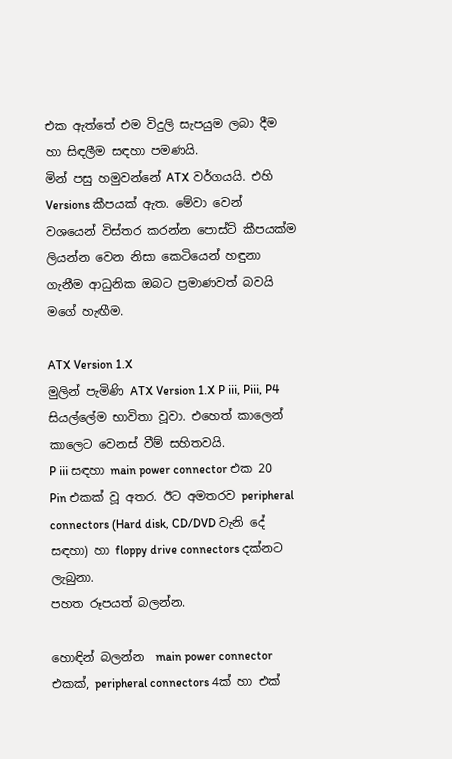එක ඇත්තේ එම විදුලි සැපයුම ලබා දීම හා සිඳලීම සඳහා පමණයි.
මින් පසු හමුවන්නේ ATX වර්ගයයි. එහි Versions කීපයක් ඇත. මේවා වෙන් වශයෙන් විස්තර කරන්න පොස්ට් කීපයක්ම ලියන්න වෙන නිසා කෙටියෙන් හඳුනා ගැනීම ආධුනික ඔබට ප්‍රමාණවත් බවයි මගේ හැඟීම.

ATX Version 1.X
මුලින් පැමිණි ATX Version 1.X P iii, Piii, P4 සියල්ලේම භාවිතා වූවා. එහෙත් කාලෙන් කාලෙට වෙනස් වීම් සහිතවයි.
P iii සඳහා main power connector එක 20 Pin එකක් වූ අතර. ඊට අමතරව peripheral connectors (Hard disk, CD/DVD වැනි දේ සඳහා) හා floppy drive connectors දක්නට ලැබුනා.
පහත රූපයත් බලන්න.

හොඳින් බලන්න  main power connector එකක්, peripheral connectors 4ක් හා එක්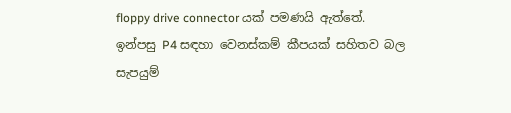floppy drive connector යක් පමණයි ඇත්තේ.
ඉන්පසු P4 සඳහා වෙනස්කම් කීපයක් සහිතව බල සැපයුම්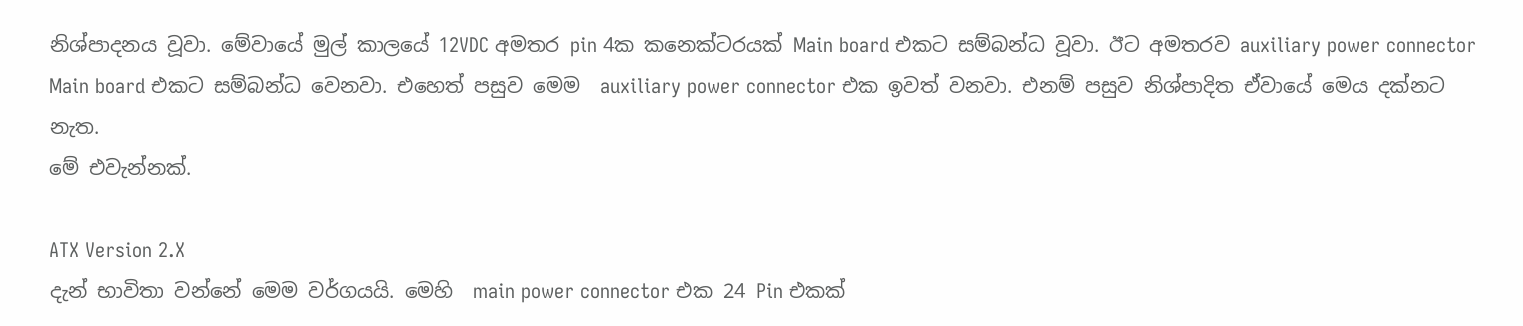නිශ්පාදනය වූවා. මේවායේ මුල් කාලයේ 12VDC අමතර pin 4ක කනෙක්ටරයක් Main board එකට සම්බන්ධ වූවා. ඊට අමතරව auxiliary power connector Main board එකට සම්බන්ධ වෙනවා. එහෙත් පසුව මෙම  auxiliary power connector එක ඉවත් වනවා. එනම් පසුව නිශ්පාදිත ඒවායේ මෙය දක්නට නැත.
මේ එවැන්නක්.

ATX Version 2.X
දැන් භාවිතා වන්නේ මෙම වර්ගයයි. මෙහි  main power connector එක 24 Pin එකක්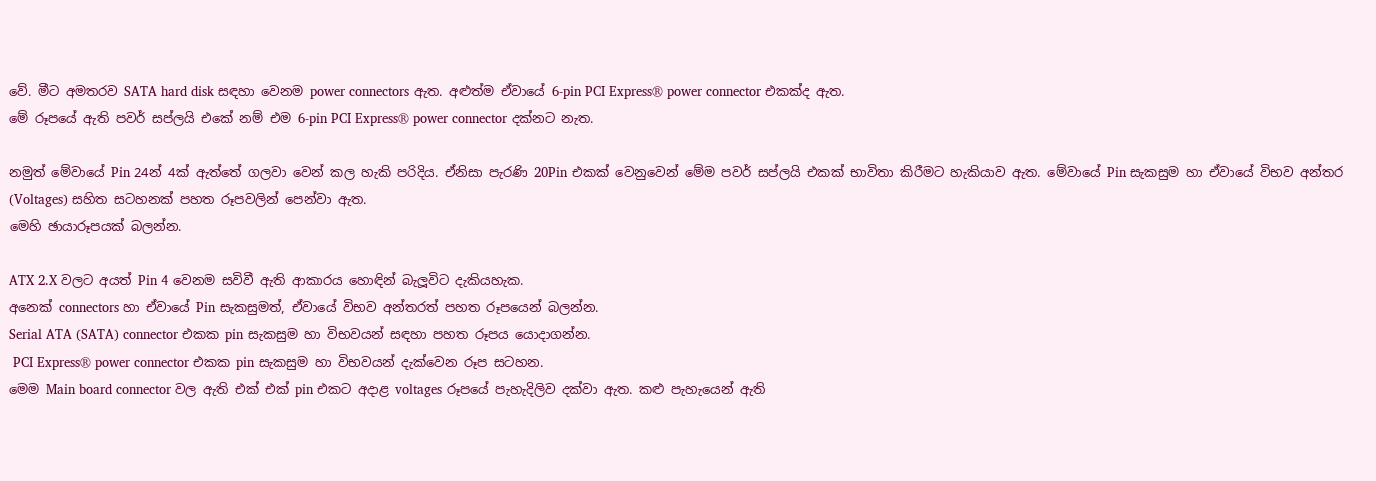වේ. මීට අමතරව SATA hard disk සඳහා වෙනම power connectors ඇත. අළුත්ම ඒවායේ 6-pin PCI Express® power connector එකක්ද ඇත.
මේ රූපයේ ඇති පවර් සප්ලයි එකේ නම් එම 6-pin PCI Express® power connector දක්නට නැත.

නමුත් මේවායේ Pin 24න් 4ක් ඇත්තේ ගලවා වෙන් කල හැකි පරිදිය. ඒනිසා පැරණි 20Pin එකක් වෙනුවෙන් මේම පවර් සප්ලයි එකක් භාවිතා කිරීමට හැකියාව ඇත. මේවායේ Pin සැකසුම හා ඒවායේ විභව අන්තර (Voltages) සහිත සටහනක් පහත රූපවලින් පෙන්වා ඇත.
මෙහි ඡායාරූපයක් බලන්න.

ATX 2.X වලට අයත් Pin 4 වෙනම සවිවී ඇති ආකාරය හොඳින් බැලූවිට දැකියහැක.
අනෙක් connectors හා ඒවායේ Pin සැකසුමත්, ඒවායේ විභව අන්තරත් පහත රූපයෙන් බලන්න.
Serial ATA (SATA) connector එකක pin සැකසුම හා විභවයන් සඳහා පහත රූපය යොදාගන්න.
 PCI Express® power connector එකක pin සැකසුම හා විභවයන් දැක්වෙන රූප සටහන.
මෙම Main board connector වල ඇති එක් එක් pin එකට අදාළ voltages රූපයේ පැහැදිලිව දක්වා ඇත. කළු පැහැයෙන් ඇති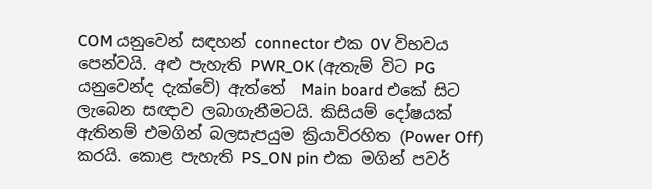COM යනුවෙන් සඳහන් connector එක 0V විභවය පෙන්වයි. අළු පැහැති PWR_OK (ඇතැම් විට PG යනුවෙන්ද දැක්වේ) ඇත්තේ  Main board එකේ සිට ලැබෙන සඥාව ලබාගැනීමටයි. කිසියම් දෝෂයක් ඇතිනම් එමගින් බලසැපයුම ක්‍රියාවිරහිත (Power Off) කරයි. කොළ පැහැති PS_ON pin එක මගින් පවර්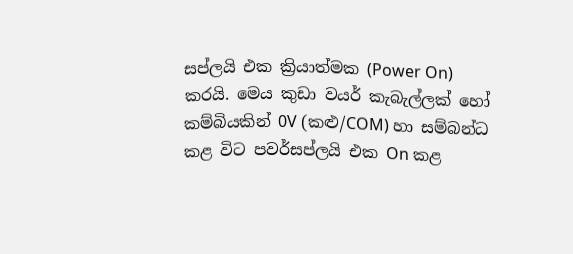සප්ලයි එක ක්‍රියාත්මක (Power On) කරයි. මෙය කුඩා වයර් කැබැල්ලක් හෝ කම්බියකින් 0V (කළු/COM) හා සම්බන්ධ කළ විට පවර්සප්ලයි එක On කළ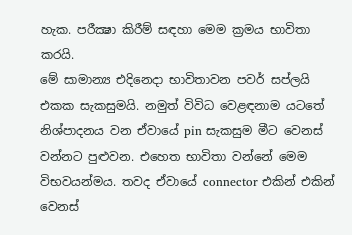හැක. පරීක්‍ෂා කිරීම් සඳහා මෙම ක්‍රමය භාවිතා කරයි.
මේ සාමාන්‍ය එදිනෙදා භාවිතාවන පවර් සප්ලයි එකක සැකසුමයි. නමුත් විවිධ වෙළඳනාම යටතේ නිශ්පාදනය වන ඒවායේ pin සැකසුම මීට වෙනස් වන්නට පුළුවන. එහෙත භාවිතා වන්නේ මෙම විභවයන්මය. තවද ඒවායේ connector එකින් එකින් වෙනස්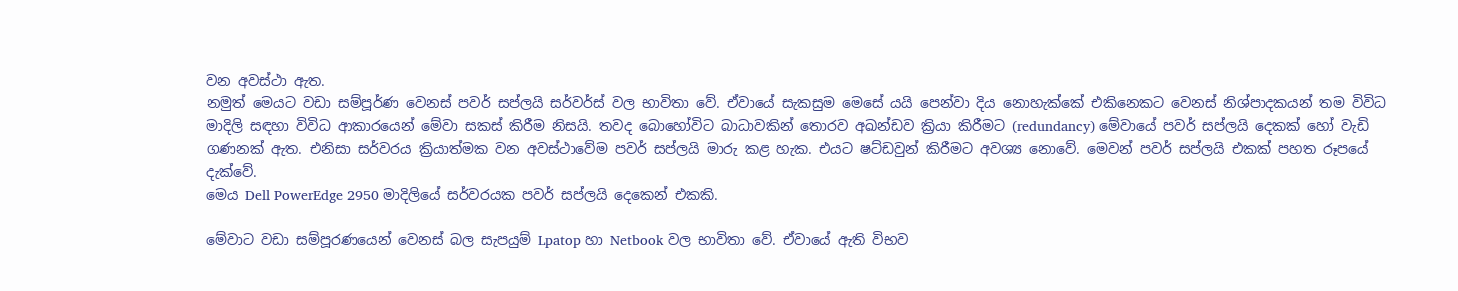වන අවස්ථා ඇත.
නමුත් මෙයට වඩා සම්පූර්ණ වෙනස් පවර් සප්ලයි සර්වර්ස් වල භාවිතා වේ. ඒවායේ සැකසුම මෙසේ යයි පෙන්වා දිය නොහැක්කේ එකිනෙකට වෙනස් නිශ්පාදකයන් තම විවිධ මාදිලි සඳහා විවිධ ආකාරයෙන් මේවා සකස් කිරීම නිසයි. තවද බොහෝවිට බාධාවකින් තොරව අඛන්ඩව ක්‍රියා කිරීමට (redundancy) මේවායේ පවර් සප්ලයි දෙකක් හෝ වැඩි ගණනක් ඇත. එනිසා සර්වරය ක්‍රියාත්මක වන අවස්ථාවේම පවර් සප්ලයි මාරු කළ හැක. එයට ෂට්ඩවුන් කිරීමට අවශ්‍ය නොවේ. මෙවන් පවර් සප්ලයි එකක් පහත රූපයේ දැක්වේ.
මෙය Dell PowerEdge 2950 මාදිලියේ සර්වරයක පවර් සප්ලයි දෙකෙන් එකකි.

මේවාට වඩා සම්පූරණයෙන් වෙනස් බල සැපයුම් Lpatop හා Netbook වල භාවිතා වේ. ඒවායේ ඇති විභව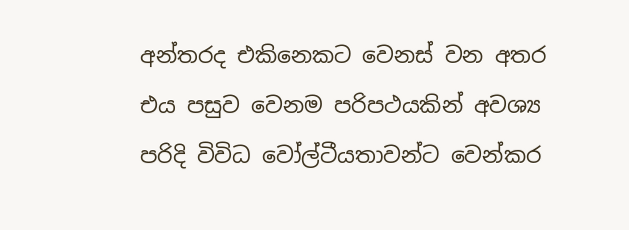අන්තරද එකිනෙකට වෙනස් වන අතර එය පසුව වෙනම පරිපථයකින් අවශ්‍ය පරිදි විවිධ වෝල්ටීයතාවන්ට වෙන්කර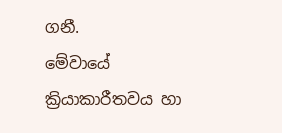ගනී.
මේවායේ ක්‍රියාකාරීතවය හා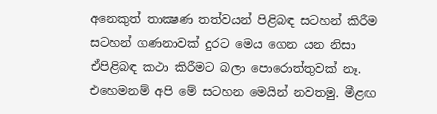අනෙකුත් තාක්‍ෂණ තත්වයන් පිළිබඳ සටහන් කිරීම සටහන් ගණනාවක් දුරට මෙය ගෙන යන නිසා ඒපිළිබඳ කථා කිරීමට බලා පොරොත්තුවක් නෑ.
එහෙමනම් අපි මේ සටහන මෙයින් නවතමු. මීළඟ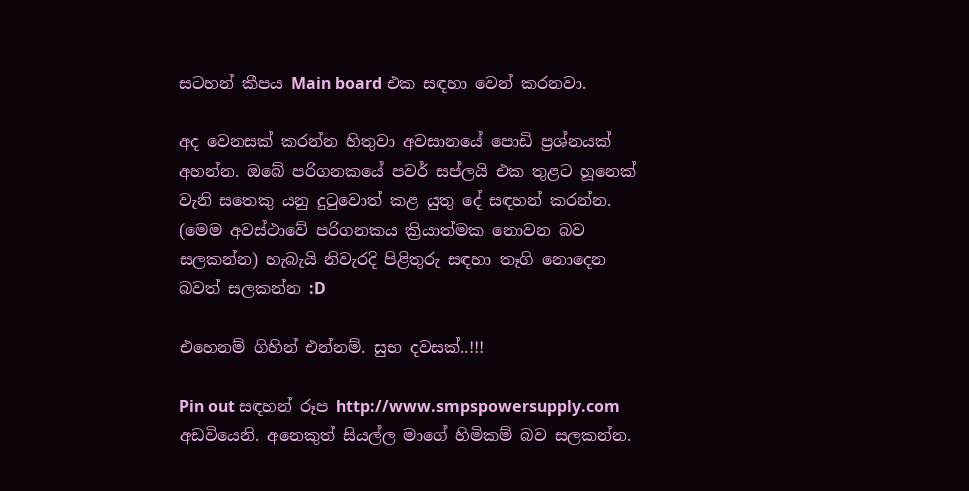සටහන් කීපය Main board එක සඳහා වෙන් කරනවා.

අද වෙනසක් කරන්න හිතුවා අවසානයේ පොඩි ප්‍රශ්නයක් අහන්න. ඔබේ පරිගනකයේ පවර් සප්ලයි එක තුළට හූනෙක් වැනි සතෙකු යනු දුටුවොත් කළ යුතු දේ සඳහන් කරන්න. (මෙම අවස්ථාවේ පරිගනකය ක්‍රියාත්මක නොවන බව සලකන්න) හැබැයි නිවැරදි පිළිතුරු සඳහා තෑගි නොදෙන බවත් සලකන්න :D

එහෙනම් ගිහින් එන්නම්. සුභ දවසක්..!!!

Pin out සඳහන් රූප http://www.smpspowersupply.com අඩවියෙනි. අනෙකුත් සියල්ල මාගේ හිමිකම් බව සලකන්න.